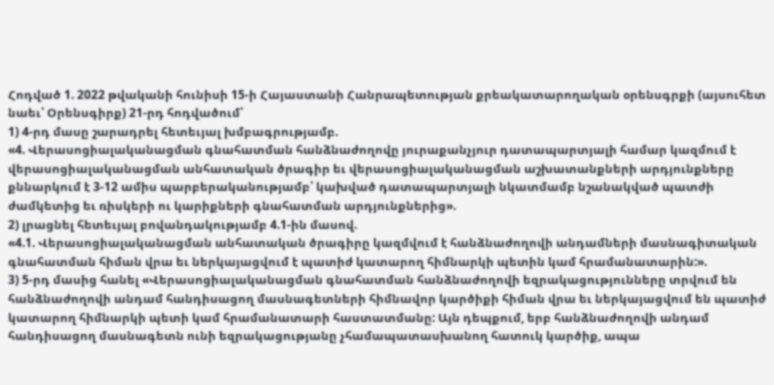Հոդված 1. 2022 թվականի հունիսի 15-ի Հայաստանի Հանրապետության քրեակատարողական օրենսգրքի (այսուհետ նաեւ՝ Օրենսգիրք) 21-րդ հոդվածում՝
1) 4-րդ մասը շարադրել հետեւյալ խմբագրությամբ.
«4. Վերասոցիալականացման գնահատման հանձնաժողովը յուրաքանչյուր դատապարտյալի համար կազմում է վերասոցիալականացման անհատական ծրագիր եւ վերասոցիալականացման աշխատանքների արդյունքները քննարկում է 3-12 ամիս պարբերականությամբ՝ կախված դատապարտյալի նկատմամբ նշանակված պատժի ժամկետից եւ ռիսկերի ու կարիքների գնահատման արդյունքներից».
2) լրացնել հետեւյալ բովանդակությամբ 4.1-ին մասով.
«4.1. Վերասոցիալականացման անհատական ծրագիրը կազմվում է հանձնաժողովի անդամների մասնագիտական գնահատման հիման վրա եւ ներկայացվում է պատիժ կատարող հիմնարկի պետին կամ հրամանատարին:».
3) 5-րդ մասից հանել «Վերասոցիալականացման գնահատման հանձնաժողովի եզրակացությունները տրվում են հանձնաժողովի անդամ հանդիսացող մասնագետների հիմնավոր կարծիքի հիման վրա եւ ներկայացվում են պատիժ կատարող հիմնարկի պետի կամ հրամանատարի հաստատմանը: Այն դեպքում, երբ հանձնաժողովի անդամ հանդիսացող մասնագետն ունի եզրակացությանը չհամապատասխանող հատուկ կարծիք, ապա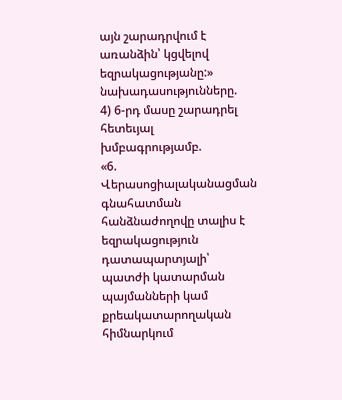այն շարադրվում է առանձին՝ կցվելով եզրակացությանը:» նախադասությունները.
4) 6-րդ մասը շարադրել հետեւյալ խմբագրությամբ.
«6. Վերասոցիալականացման գնահատման հանձնաժողովը տալիս է եզրակացություն դատապարտյալի՝ պատժի կատարման պայմանների կամ քրեակատարողական հիմնարկում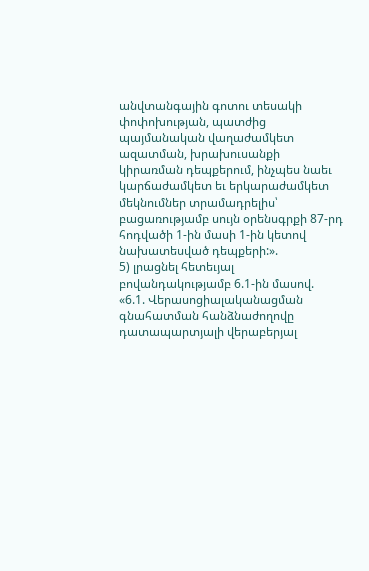անվտանգային գոտու տեսակի փոփոխության, պատժից պայմանական վաղաժամկետ ազատման, խրախուսանքի կիրառման դեպքերում, ինչպես նաեւ կարճաժամկետ եւ երկարաժամկետ մեկնումներ տրամադրելիս՝ բացառությամբ սույն օրենսգրքի 87-րդ հոդվածի 1-ին մասի 1-ին կետով նախատեսված դեպքերի:».
5) լրացնել հետեւյալ բովանդակությամբ 6.1-ին մասով.
«6.1. Վերասոցիալականացման գնահատման հանձնաժողովը դատապարտյալի վերաբերյալ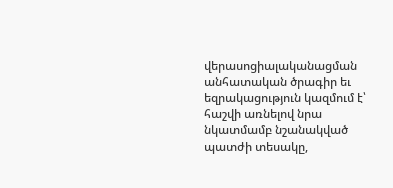վերասոցիալականացման անհատական ծրագիր եւ եզրակացություն կազմում է՝ հաշվի առնելով նրա նկատմամբ նշանակված պատժի տեսակը,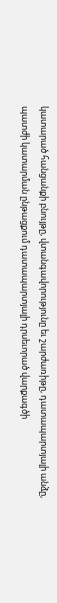կատարած հանցանքի բնույթը, վտանգավորությունը եւ շարժառիթը, դատապարտյալի անձը, պատժի կատարման ընթացքում դատապարտյալի դրսեւորած վարքագծի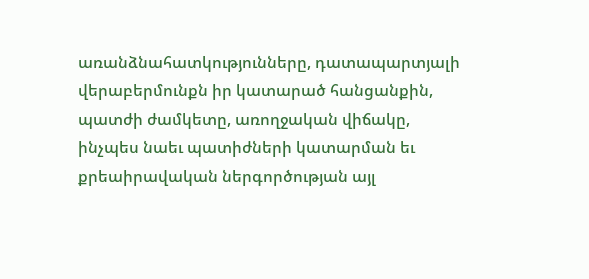առանձնահատկությունները, դատապարտյալի վերաբերմունքն իր կատարած հանցանքին, պատժի ժամկետը, առողջական վիճակը, ինչպես նաեւ պատիժների կատարման եւ քրեաիրավական ներգործության այլ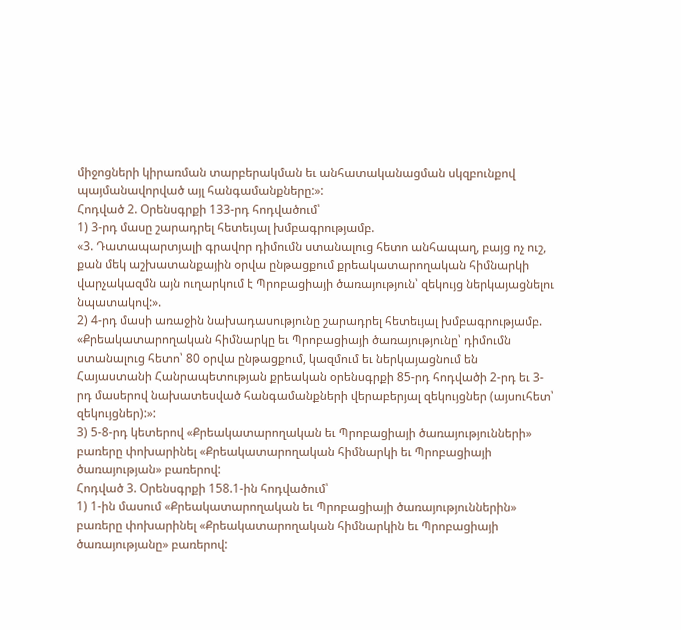միջոցների կիրառման տարբերակման եւ անհատականացման սկզբունքով պայմանավորված այլ հանգամանքները:»:
Հոդված 2. Օրենսգրքի 133-րդ հոդվածում՝
1) 3-րդ մասը շարադրել հետեւյալ խմբագրությամբ.
«3. Դատապարտյալի գրավոր դիմումն ստանալուց հետո անհապաղ, բայց ոչ ուշ, քան մեկ աշխատանքային օրվա ընթացքում քրեակատարողական հիմնարկի վարչակազմն այն ուղարկում է Պրոբացիայի ծառայություն՝ զեկույց ներկայացնելու նպատակով:».
2) 4-րդ մասի առաջին նախադասությունը շարադրել հետեւյալ խմբագրությամբ.
«Քրեակատարողական հիմնարկը եւ Պրոբացիայի ծառայությունը՝ դիմումն ստանալուց հետո՝ 80 օրվա ընթացքում, կազմում եւ ներկայացնում են Հայաստանի Հանրապետության քրեական օրենսգրքի 85-րդ հոդվածի 2-րդ եւ 3-րդ մասերով նախատեսված հանգամանքների վերաբերյալ զեկույցներ (այսուհետ՝ զեկույցներ):»:
3) 5-8-րդ կետերով «Քրեակատարողական եւ Պրոբացիայի ծառայությունների» բառերը փոխարինել «Քրեակատարողական հիմնարկի եւ Պրոբացիայի ծառայության» բառերով:
Հոդված 3. Օրենսգրքի 158.1-ին հոդվածում՝
1) 1-ին մասում «Քրեակատարողական եւ Պրոբացիայի ծառայություններին» բառերը փոխարինել «Քրեակատարողական հիմնարկին եւ Պրոբացիայի ծառայությանը» բառերով: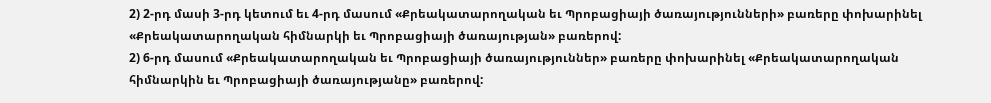2) 2-րդ մասի 3-րդ կետում եւ 4-րդ մասում «Քրեակատարողական եւ Պրոբացիայի ծառայությունների» բառերը փոխարինել «Քրեակատարողական հիմնարկի եւ Պրոբացիայի ծառայության» բառերով:
2) 6-րդ մասում «Քրեակատարողական եւ Պրոբացիայի ծառայություններ» բառերը փոխարինել «Քրեակատարողական հիմնարկին եւ Պրոբացիայի ծառայությանը» բառերով: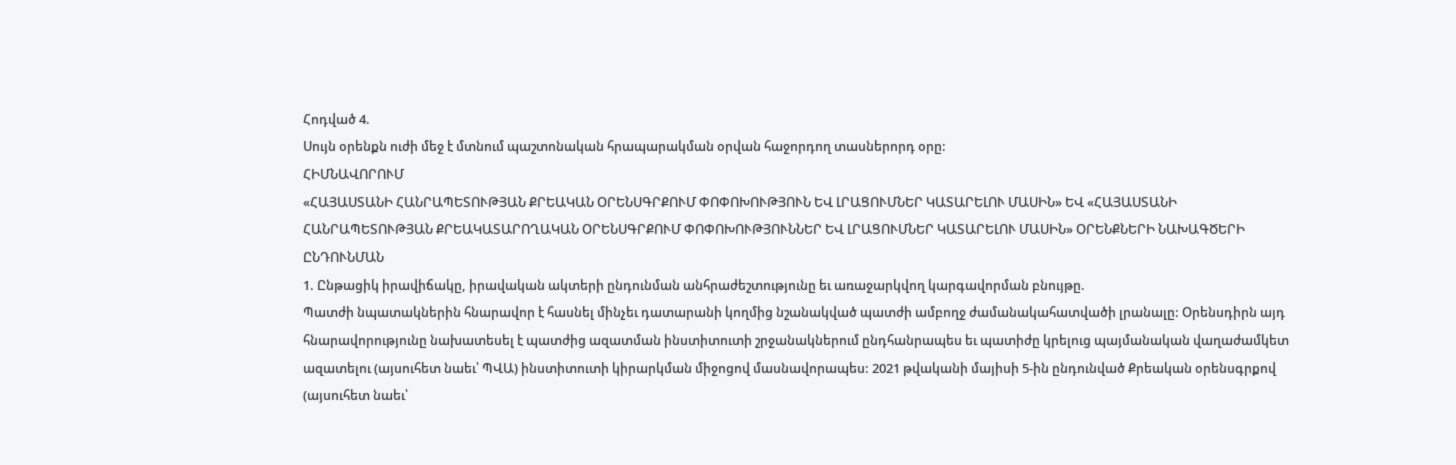Հոդված 4.
Սույն օրենքն ուժի մեջ է մտնում պաշտոնական հրապարակման օրվան հաջորդող տասներորդ օրը:
ՀԻՄՆԱՎՈՐՈՒՄ
«ՀԱՅԱՍՏԱՆԻ ՀԱՆՐԱՊԵՏՈՒԹՅԱՆ ՔՐԵԱԿԱՆ ՕՐԵՆՍԳՐՔՈՒՄ ՓՈՓՈԽՈՒԹՅՈՒՆ ԵՎ ԼՐԱՑՈՒՄՆԵՐ ԿԱՏԱՐԵԼՈՒ ՄԱՍԻՆ» ԵՎ «ՀԱՅԱՍՏԱՆԻ ՀԱՆՐԱՊԵՏՈՒԹՅԱՆ ՔՐԵԱԿԱՏԱՐՈՂԱԿԱՆ ՕՐԵՆՍԳՐՔՈՒՄ ՓՈՓՈԽՈՒԹՅՈՒՆՆԵՐ ԵՎ ԼՐԱՑՈՒՄՆԵՐ ԿԱՏԱՐԵԼՈՒ ՄԱՍԻՆ» ՕՐԵՆՔՆԵՐԻ ՆԱԽԱԳԾԵՐԻ ԸՆԴՈՒՆՄԱՆ
1. Ընթացիկ իրավիճակը, իրավական ակտերի ընդունման անհրաժեշտությունը եւ առաջարկվող կարգավորման բնույթը.
Պատժի նպատակներին հնարավոր է հասնել մինչեւ դատարանի կողմից նշանակված պատժի ամբողջ ժամանակահատվածի լրանալը: Օրենսդիրն այդ հնարավորությունը նախատեսել է պատժից ազատման ինստիտուտի շրջանակներում ընդհանրապես եւ պատիժը կրելուց պայմանական վաղաժամկետ ազատելու (այսուհետ նաեւ՝ ՊՎԱ) ինստիտուտի կիրարկման միջոցով մասնավորապես: 2021 թվականի մայիսի 5-ին ընդունված Քրեական օրենսգրքով (այսուհետ նաեւ՝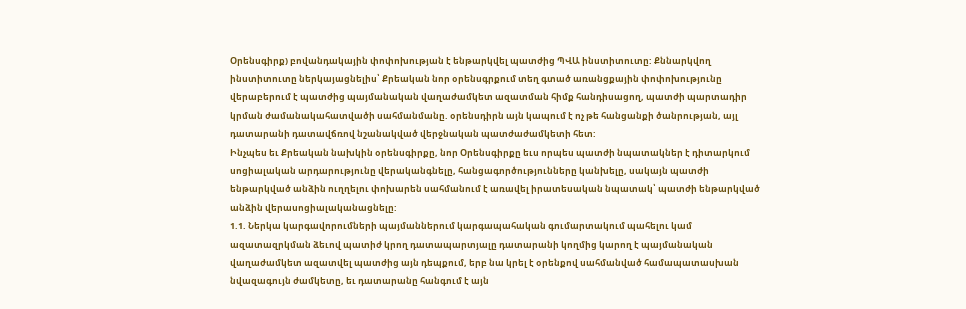Օրենսգիրք) բովանդակային փոփոխության է ենթարկվել պատժից ՊՎԱ ինստիտուտը: Քննարկվող ինստիտուտը ներկայացնելիս՝ Քրեական նոր օրենսգրքում տեղ գտած առանցքային փոփոխությունը վերաբերում է պատժից պայմանական վաղաժամկետ ազատման հիմք հանդիսացող, պատժի պարտադիր կրման ժամանակահատվածի սահմանմանը. օրենսդիրն այն կապում է ոչ թե հանցանքի ծանրության, այլ դատարանի դատավճռով նշանակված վերջնական պատժաժամկետի հետ:
Ինչպես եւ Քրեական նախկին օրենսգիրքը, նոր Օրենսգիրքը եւս որպես պատժի նպատակներ է դիտարկում սոցիալական արդարությունը վերականգնելը, հանցագործությունները կանխելը, սակայն պատժի ենթարկված անձին ուղղելու փոխարեն սահմանում է առավել իրատեսական նպատակ՝ պատժի ենթարկված անձին վերասոցիալականացնելը:
1.1. Ներկա կարգավորումների պայմաններում կարգապահական գումարտակում պահելու կամ ազատազրկման ձեւով պատիժ կրող դատապարտյալը դատարանի կողմից կարող է պայմանական վաղաժամկետ ազատվել պատժից այն դեպքում, երբ նա կրել է օրենքով սահմանված համապատասխան նվազագույն ժամկետը, եւ դատարանը հանգում է այն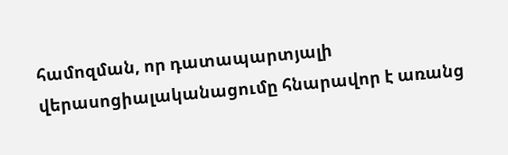համոզման, որ դատապարտյալի վերասոցիալականացումը հնարավոր է առանց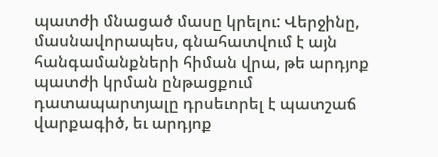պատժի մնացած մասը կրելու: Վերջինը, մասնավորապես, գնահատվում է այն հանգամանքների հիման վրա, թե արդյոք պատժի կրման ընթացքում դատապարտյալը դրսեւորել է պատշաճ վարքագիծ, եւ արդյոք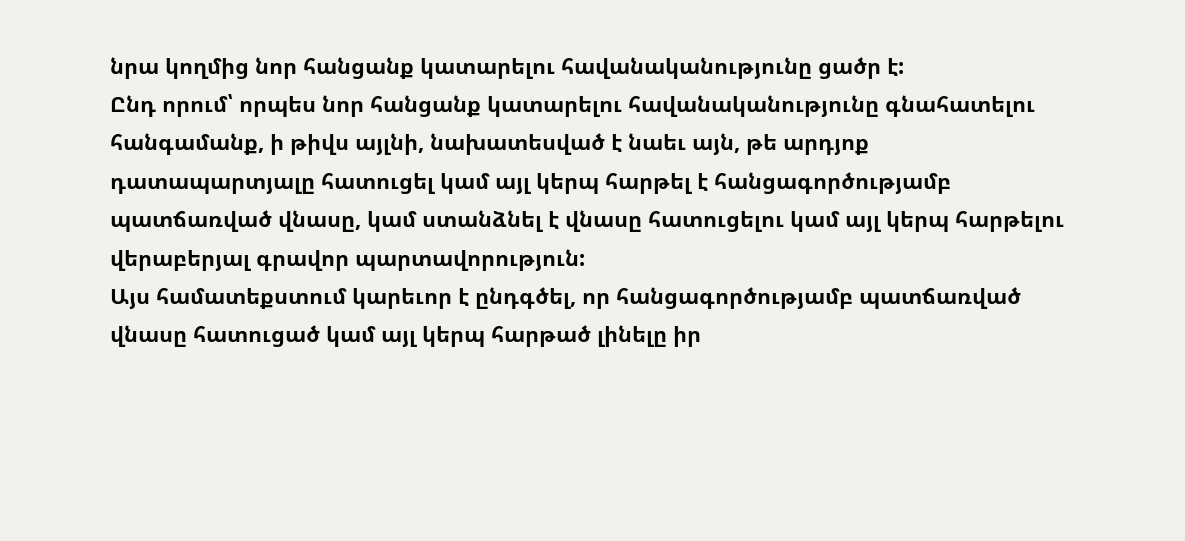նրա կողմից նոր հանցանք կատարելու հավանականությունը ցածր է:
Ընդ որում՝ որպես նոր հանցանք կատարելու հավանականությունը գնահատելու հանգամանք, ի թիվս այլնի, նախատեսված է նաեւ այն, թե արդյոք դատապարտյալը հատուցել կամ այլ կերպ հարթել է հանցագործությամբ պատճառված վնասը, կամ ստանձնել է վնասը հատուցելու կամ այլ կերպ հարթելու վերաբերյալ գրավոր պարտավորություն:
Այս համատեքստում կարեւոր է ընդգծել, որ հանցագործությամբ պատճառված վնասը հատուցած կամ այլ կերպ հարթած լինելը իր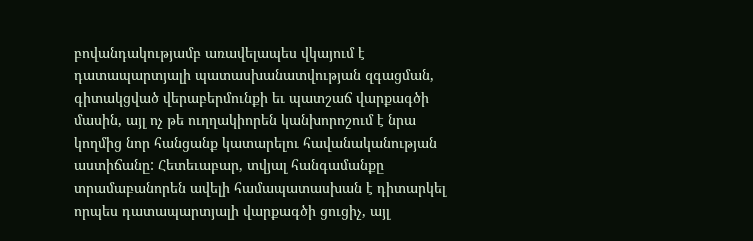բովանդակությամբ առավելապես վկայում է դատապարտյալի պատասխանատվության զգացման, գիտակցված վերաբերմունքի եւ պատշաճ վարքագծի մասին, այլ ոչ թե ուղղակիորեն կանխորոշում է նրա կողմից նոր հանցանք կատարելու հավանականության աստիճանը: Հետեւաբար, տվյալ հանգամանքը տրամաբանորեն ավելի համապատասխան է դիտարկել որպես դատապարտյալի վարքագծի ցուցիչ, այլ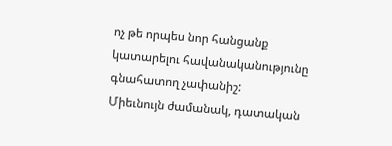ոչ թե որպես նոր հանցանք կատարելու հավանականությունը գնահատող չափանիշ:
Միեւնույն ժամանակ, դատական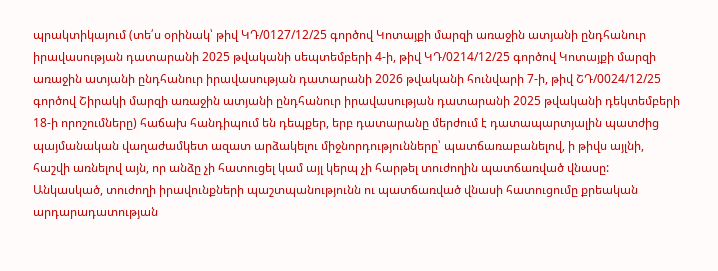պրակտիկայում (տե՛ս օրինակ՝ թիվ ԿԴ/0127/12/25 գործով Կոտայքի մարզի առաջին ատյանի ընդհանուր իրավասության դատարանի 2025 թվականի սեպտեմբերի 4-ի, թիվ ԿԴ/0214/12/25 գործով Կոտայքի մարզի առաջին ատյանի ընդհանուր իրավասության դատարանի 2026 թվականի հունվարի 7-ի, թիվ ՇԴ/0024/12/25 գործով Շիրակի մարզի առաջին ատյանի ընդհանուր իրավասության դատարանի 2025 թվականի դեկտեմբերի 18-ի որոշումները) հաճախ հանդիպում են դեպքեր, երբ դատարանը մերժում է դատապարտյալին պատժից պայմանական վաղաժամկետ ազատ արձակելու միջնորդությունները՝ պատճառաբանելով, ի թիվս այլնի, հաշվի առնելով այն, որ անձը չի հատուցել կամ այլ կերպ չի հարթել տուժողին պատճառված վնասը: Անկասկած, տուժողի իրավունքների պաշտպանությունն ու պատճառված վնասի հատուցումը քրեական արդարադատության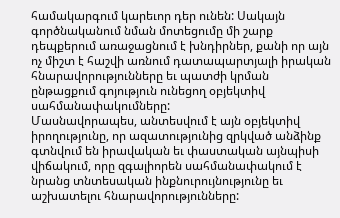համակարգում կարեւոր դեր ունեն: Սակայն գործնականում նման մոտեցումը մի շարք դեպքերում առաջացնում է խնդիրներ, քանի որ այն ոչ միշտ է հաշվի առնում դատապարտյալի իրական հնարավորությունները եւ պատժի կրման ընթացքում գոյություն ունեցող օբյեկտիվ սահմանափակումները:
Մասնավորապես, անտեսվում է այն օբյեկտիվ իրողությունը, որ ազատությունից զրկված անձինք գտնվում են իրավական եւ փաստական այնպիսի վիճակում, որը զգալիորեն սահմանափակում է նրանց տնտեսական ինքնուրույնությունը եւ աշխատելու հնարավորությունները: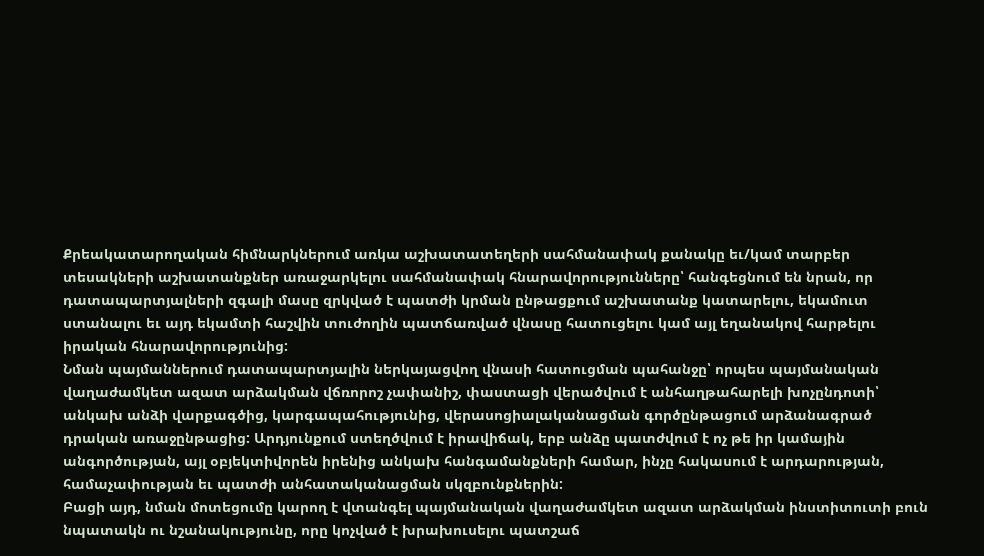Քրեակատարողական հիմնարկներում առկա աշխատատեղերի սահմանափակ քանակը եւ/կամ տարբեր տեսակների աշխատանքներ առաջարկելու սահմանափակ հնարավորությունները՝ հանգեցնում են նրան, որ դատապարտյալների զգալի մասը զրկված է պատժի կրման ընթացքում աշխատանք կատարելու, եկամուտ ստանալու եւ այդ եկամտի հաշվին տուժողին պատճառված վնասը հատուցելու կամ այլ եղանակով հարթելու իրական հնարավորությունից:
Նման պայմաններում դատապարտյալին ներկայացվող վնասի հատուցման պահանջը՝ որպես պայմանական վաղաժամկետ ազատ արձակման վճռորոշ չափանիշ, փաստացի վերածվում է անհաղթահարելի խոչընդոտի՝ անկախ անձի վարքագծից, կարգապահությունից, վերասոցիալականացման գործընթացում արձանագրած դրական առաջընթացից: Արդյունքում ստեղծվում է իրավիճակ, երբ անձը պատժվում է ոչ թե իր կամային անգործության, այլ օբյեկտիվորեն իրենից անկախ հանգամանքների համար, ինչը հակասում է արդարության, համաչափության եւ պատժի անհատականացման սկզբունքներին:
Բացի այդ, նման մոտեցումը կարող է վտանգել պայմանական վաղաժամկետ ազատ արձակման ինստիտուտի բուն նպատակն ու նշանակությունը, որը կոչված է խրախուսելու պատշաճ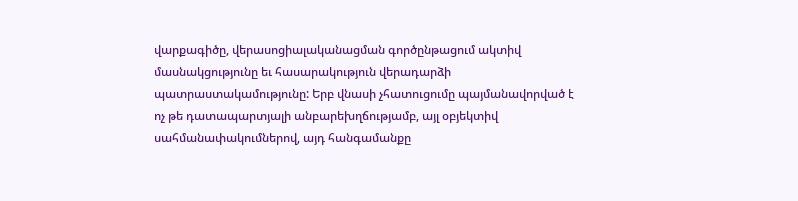վարքագիծը, վերասոցիալականացման գործընթացում ակտիվ մասնակցությունը եւ հասարակություն վերադարձի պատրաստակամությունը: Երբ վնասի չհատուցումը պայմանավորված է ոչ թե դատապարտյալի անբարեխղճությամբ, այլ օբյեկտիվ սահմանափակումներով, այդ հանգամանքը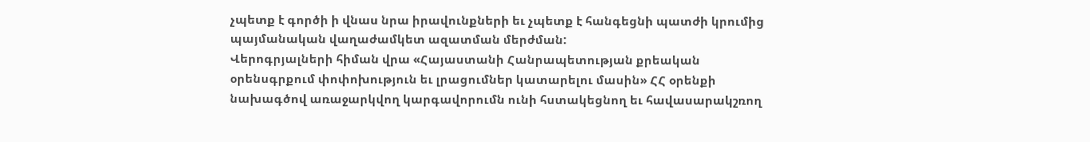չպետք է գործի ի վնաս նրա իրավունքների եւ չպետք է հանգեցնի պատժի կրումից պայմանական վաղաժամկետ ազատման մերժման:
Վերոգրյալների հիման վրա «Հայաստանի Հանրապետության քրեական օրենսգրքում փոփոխություն եւ լրացումներ կատարելու մասին» ՀՀ օրենքի նախագծով առաջարկվող կարգավորումն ունի հստակեցնող եւ հավասարակշռող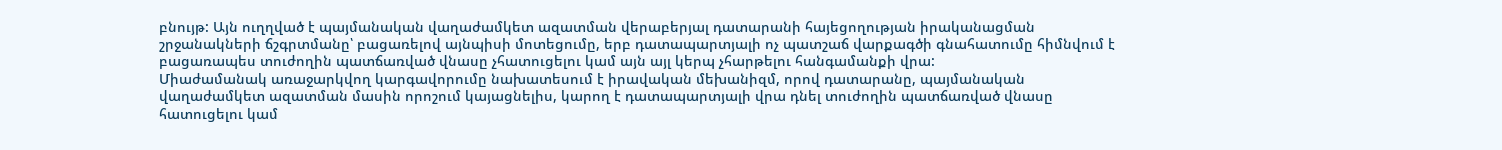բնույթ: Այն ուղղված է պայմանական վաղաժամկետ ազատման վերաբերյալ դատարանի հայեցողության իրականացման շրջանակների ճշգրտմանը՝ բացառելով այնպիսի մոտեցումը, երբ դատապարտյալի ոչ պատշաճ վարքագծի գնահատումը հիմնվում է բացառապես տուժողին պատճառված վնասը չհատուցելու կամ այն այլ կերպ չհարթելու հանգամանքի վրա:
Միաժամանակ առաջարկվող կարգավորումը նախատեսում է իրավական մեխանիզմ, որով դատարանը, պայմանական վաղաժամկետ ազատման մասին որոշում կայացնելիս, կարող է դատապարտյալի վրա դնել տուժողին պատճառված վնասը հատուցելու կամ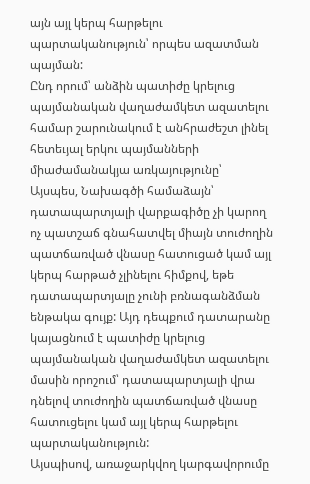այն այլ կերպ հարթելու պարտականություն՝ որպես ազատման պայման:
Ընդ որում՝ անձին պատիժը կրելուց պայմանական վաղաժամկետ ազատելու համար շարունակում է անհրաժեշտ լինել հետեւյալ երկու պայմանների միաժամանակյա առկայությունը՝
Այսպես, Նախագծի համաձայն՝ դատապարտյալի վարքագիծը չի կարող ոչ պատշաճ գնահատվել միայն տուժողին պատճառված վնասը հատուցած կամ այլ կերպ հարթած չլինելու հիմքով, եթե դատապարտյալը չունի բռնագանձման ենթակա գույք: Այդ դեպքում դատարանը կայացնում է պատիժը կրելուց պայմանական վաղաժամկետ ազատելու մասին որոշում՝ դատապարտյալի վրա դնելով տուժողին պատճառված վնասը հատուցելու կամ այլ կերպ հարթելու պարտականություն:
Այսպիսով, առաջարկվող կարգավորումը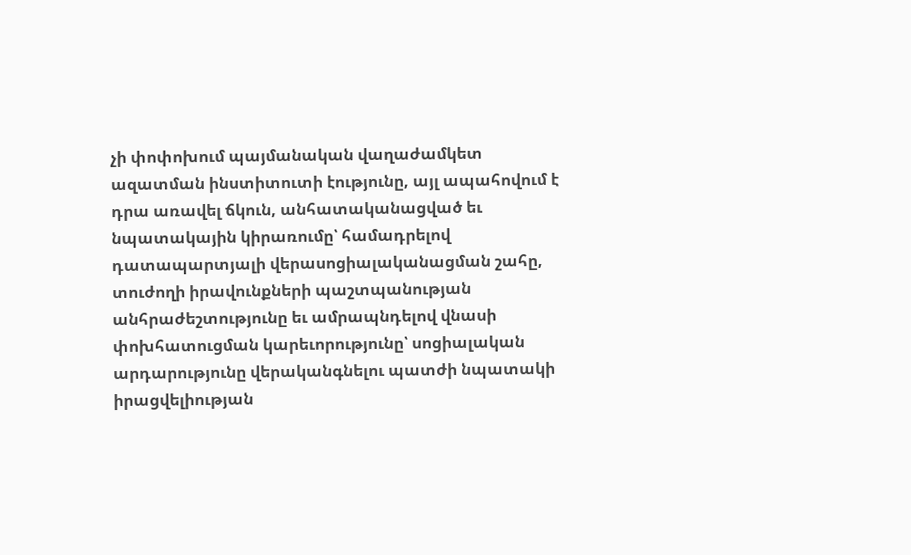չի փոփոխում պայմանական վաղաժամկետ ազատման ինստիտուտի էությունը, այլ ապահովում է դրա առավել ճկուն, անհատականացված եւ նպատակային կիրառումը՝ համադրելով դատապարտյալի վերասոցիալականացման շահը, տուժողի իրավունքների պաշտպանության անհրաժեշտությունը եւ ամրապնդելով վնասի փոխհատուցման կարեւորությունը՝ սոցիալական արդարությունը վերականգնելու պատժի նպատակի իրացվելիության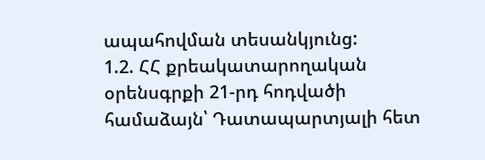ապահովման տեսանկյունց:
1.2. ՀՀ քրեակատարողական օրենսգրքի 21-րդ հոդվածի համաձայն՝ Դատապարտյալի հետ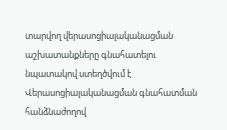տարվող վերասոցիալականացման աշխատանքները գնահատելու նպատակով ստեղծվում է Վերասոցիալականացման գնահատման հանձնաժողով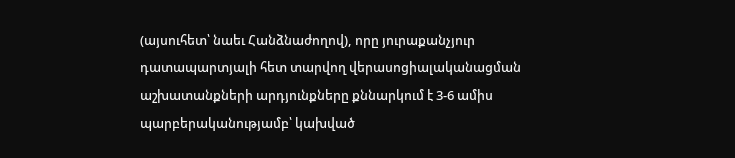(այսուհետ՝ նաեւ Հանձնաժողով), որը յուրաքանչյուր դատապարտյալի հետ տարվող վերասոցիալականացման աշխատանքների արդյունքները քննարկում է 3-6 ամիս պարբերականությամբ՝ կախված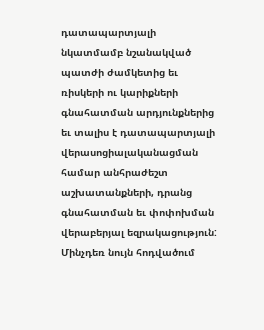դատապարտյալի նկատմամբ նշանակված պատժի ժամկետից եւ ռիսկերի ու կարիքների գնահատման արդյունքներից եւ տալիս է դատապարտյալի վերասոցիալականացման համար անհրաժեշտ աշխատանքների, դրանց գնահատման եւ փոփոխման վերաբերյալ եզրակացություն: Մինչդեռ նույն հոդվածում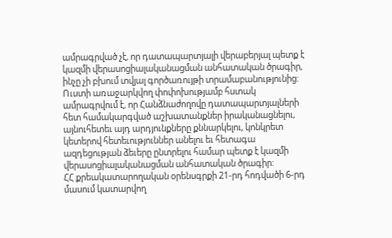ամրագրված չէ, որ դատապարտյալի վերաբերյալ պետք է կազմի վերասոցիալականացման անհատական ծրագիր, ինչը չի բխում տվյալ գործառույթի տրամաբանությունից:
Ուստի առաջարկվող փոփոխությամբ հստակ ամրագրվում է, որ Հանձնաժողովը դատապարտյալների հետ համակարգված աշխատանքներ իրականացնելու, այնուհետեւ այդ արդյունքները քննարկելու, կոնկրետ կետերով հետեւություններ անելու եւ հետագա ազդեցության ձեւերը ընտրելու համար պետք է կազմի վերասոցիալականացման անհատական ծրագիր:
ՀՀ քրեակատարողական օրենսգրքի 21-րդ հոդվածի 6-րդ մասում կատարվող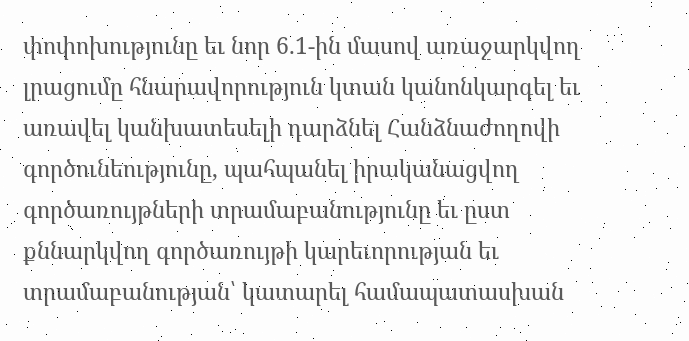փոփոխությունը եւ նոր 6.1-ին մասով առաջարկվող լրացումը հնարավորություն կտան կանոնկարգել եւ առավել կանխատեսելի դարձնել Հանձնաժողովի գործունեությունը, պահպանել իրականացվող գործառույթների տրամաբանությունը եւ ըստ քննարկվող գործառույթի կարեւորության եւ տրամաբանության՝ կատարել համապատասխան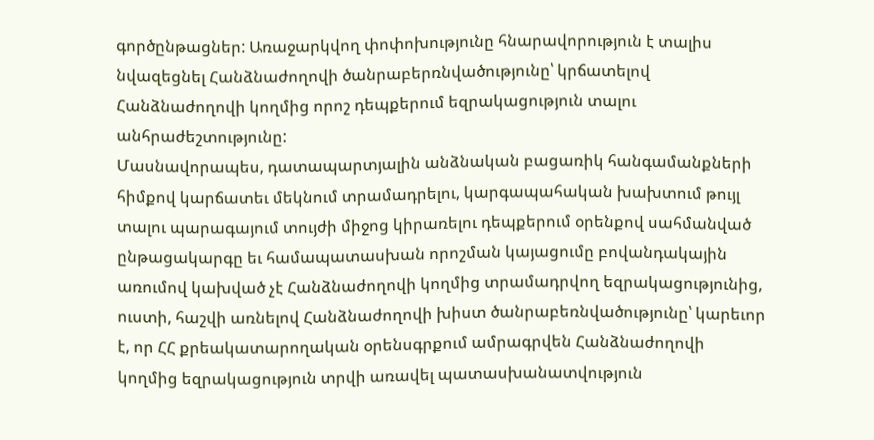գործընթացներ: Առաջարկվող փոփոխությունը հնարավորություն է տալիս նվազեցնել Հանձնաժողովի ծանրաբերռնվածությունը՝ կրճատելով Հանձնաժողովի կողմից որոշ դեպքերում եզրակացություն տալու անհրաժեշտությունը:
Մասնավորապես, դատապարտյալին անձնական բացառիկ հանգամանքների հիմքով կարճատեւ մեկնում տրամադրելու, կարգապահական խախտում թույլ տալու պարագայում տույժի միջոց կիրառելու դեպքերում օրենքով սահմանված ընթացակարգը եւ համապատասխան որոշման կայացումը բովանդակային առումով կախված չէ Հանձնաժողովի կողմից տրամադրվող եզրակացությունից, ուստի, հաշվի առնելով Հանձնաժողովի խիստ ծանրաբեռնվածությունը՝ կարեւոր է, որ ՀՀ քրեակատարողական օրենսգրքում ամրագրվեն Հանձնաժողովի կողմից եզրակացություն տրվի առավել պատասխանատվություն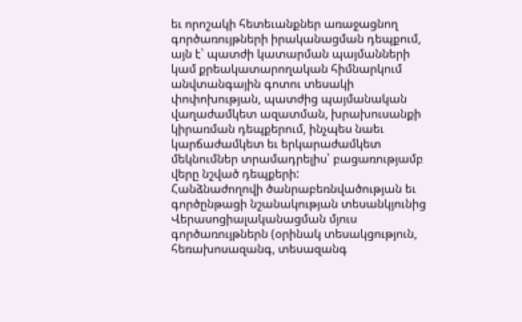եւ որոշակի հետեւանքներ առաջացնող գործառույթների իրականացման դեպքում, այն է՝ պատժի կատարման պայմանների կամ քրեակատարողական հիմնարկում անվտանգային գոտու տեսակի փոփոխության, պատժից պայմանական վաղաժամկետ ազատման, խրախուսանքի կիրառման դեպքերում, ինչպես նաեւ կարճաժամկետ եւ երկարաժամկետ մեկնումներ տրամադրելիս՝ բացառությամբ վերը նշված դեպքերի:
Հանձնաժողովի ծանրաբեռնվածության եւ գործընթացի նշանակության տեսանկյունից Վերասոցիալականացման մյուս գործառույթներն (օրինակ տեսակցություն, հեռախոսազանգ, տեսազանգ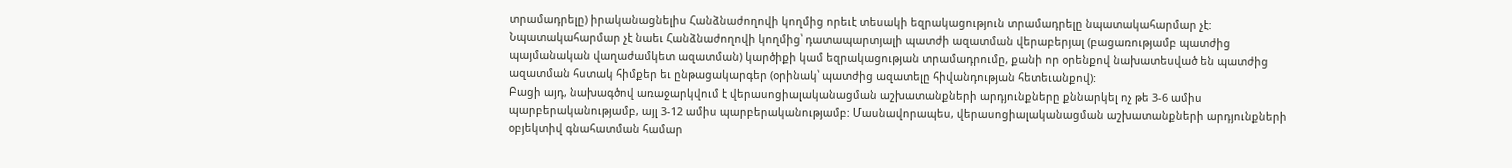տրամադրելը) իրականացնելիս Հանձնաժողովի կողմից որեւէ տեսակի եզրակացություն տրամադրելը նպատակահարմար չէ: Նպատակահարմար չէ նաեւ Հանձնաժողովի կողմից՝ դատապարտյալի պատժի ազատման վերաբերյալ (բացառությամբ պատժից պայմանական վաղաժամկետ ազատման) կարծիքի կամ եզրակացության տրամադրումը, քանի որ օրենքով նախատեսված են պատժից ազատման հստակ հիմքեր եւ ընթացակարգեր (օրինակ՝ պատժից ազատելը հիվանդության հետեւանքով):
Բացի այդ, նախագծով առաջարկվում է վերասոցիալականացման աշխատանքների արդյունքները քննարկել ոչ թե 3-6 ամիս պարբերականությամբ, այլ 3-12 ամիս պարբերականությամբ: Մասնավորապես, վերասոցիալականացման աշխատանքների արդյունքների օբյեկտիվ գնահատման համար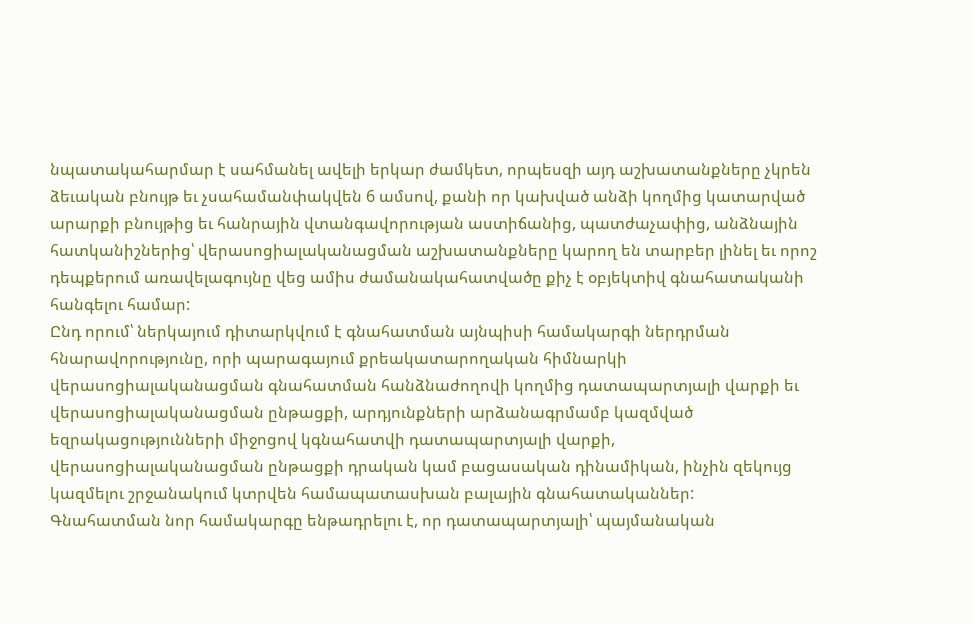նպատակահարմար է սահմանել ավելի երկար ժամկետ, որպեսզի այդ աշխատանքները չկրեն ձեւական բնույթ եւ չսահամանփակվեն 6 ամսով, քանի որ կախված անձի կողմից կատարված արարքի բնույթից եւ հանրային վտանգավորության աստիճանից, պատժաչափից, անձնային հատկանիշներից՝ վերասոցիալականացման աշխատանքները կարող են տարբեր լինել եւ որոշ դեպքերում առավելագույնը վեց ամիս ժամանակահատվածը քիչ է օբյեկտիվ գնահատականի հանգելու համար:
Ընդ որում՝ ներկայում դիտարկվում է գնահատման այնպիսի համակարգի ներդրման հնարավորությունը, որի պարագայում քրեակատարողական հիմնարկի վերասոցիալականացման գնահատման հանձնաժողովի կողմից դատապարտյալի վարքի եւ վերասոցիալականացման ընթացքի, արդյունքների արձանագրմամբ կազմված եզրակացությունների միջոցով կգնահատվի դատապարտյալի վարքի, վերասոցիալականացման ընթացքի դրական կամ բացասական դինամիկան, ինչին զեկույց կազմելու շրջանակում կտրվեն համապատասխան բալային գնահատականներ:
Գնահատման նոր համակարգը ենթադրելու է, որ դատապարտյալի՝ պայմանական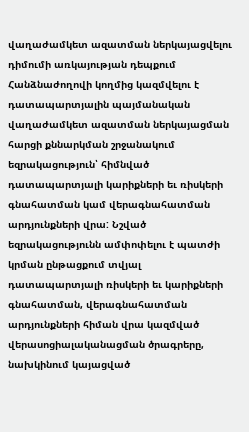վաղաժամկետ ազատման ներկայացվելու դիմումի առկայության դեպքում Հանձնաժողովի կողմից կազմվելու է դատապարտյալին պայմանական վաղաժամկետ ազատման ներկայացման հարցի քննարկման շրջանակում եզրակացություն՝ հիմնված դատապարտյալի կարիքների եւ ռիսկերի գնահատման կամ վերագնահատման արդյունքների վրա: Նշված եզրակացությունն ամփոփելու է պատժի կրման ընթացքում տվյալ դատապարտյալի ռիսկերի եւ կարիքների գնահատման, վերագնահատման արդյունքների հիման վրա կազմված վերասոցիալականացման ծրագրերը, նախկինում կայացված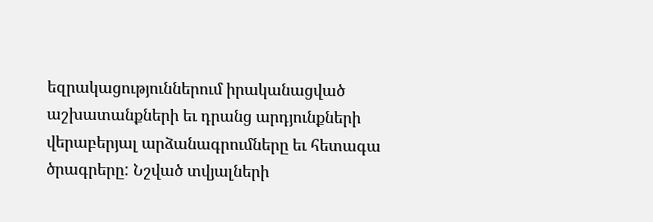եզրակացություններում իրականացված աշխատանքների եւ դրանց արդյունքների վերաբերյալ արձանագրումները եւ հետագա ծրագրերը: Նշված տվյալների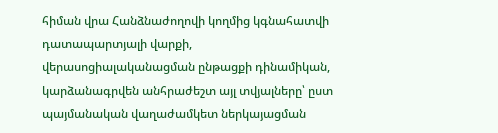հիման վրա Հանձնաժողովի կողմից կգնահատվի դատապարտյալի վարքի, վերասոցիալականացման ընթացքի դինամիկան, կարձանագրվեն անհրաժեշտ այլ տվյալները՝ ըստ պայմանական վաղաժամկետ ներկայացման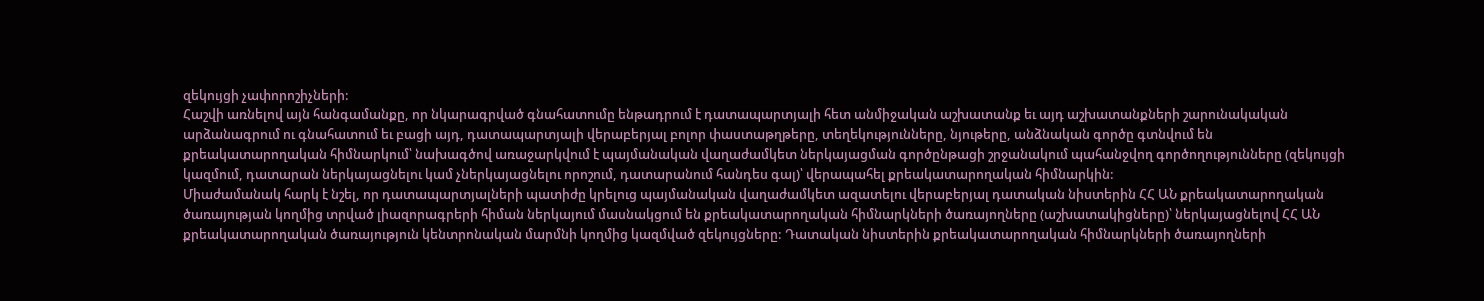զեկույցի չափորոշիչների:
Հաշվի առնելով այն հանգամանքը, որ նկարագրված գնահատումը ենթադրում է դատապարտյալի հետ անմիջական աշխատանք եւ այդ աշխատանքների շարունակական արձանագրում ու գնահատում եւ բացի այդ, դատապարտյալի վերաբերյալ բոլոր փաստաթղթերը, տեղեկությունները, նյութերը, անձնական գործը գտնվում են քրեակատարողական հիմնարկում՝ նախագծով առաջարկվում է պայմանական վաղաժամկետ ներկայացման գործընթացի շրջանակում պահանջվող գործողությունները (զեկույցի կազմում, դատարան ներկայացնելու կամ չներկայացնելու որոշում, դատարանում հանդես գալ)՝ վերապահել քրեակատարողական հիմնարկին:
Միաժամանակ հարկ է նշել, որ դատապարտյալների պատիժը կրելուց պայմանական վաղաժամկետ ազատելու վերաբերյալ դատական նիստերին ՀՀ ԱՆ քրեակատարողական ծառայության կողմից տրված լիազորագրերի հիման ներկայում մասնակցում են քրեակատարողական հիմնարկների ծառայողները (աշխատակիցները)՝ ներկայացնելով ՀՀ ԱՆ քրեակատարողական ծառայություն կենտրոնական մարմնի կողմից կազմված զեկույցները: Դատական նիստերին քրեակատարողական հիմնարկների ծառայողների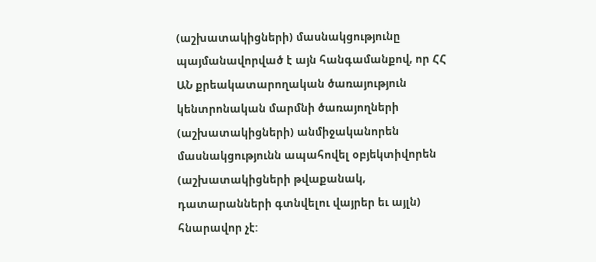(աշխատակիցների) մասնակցությունը պայմանավորված է այն հանգամանքով, որ ՀՀ ԱՆ քրեակատարողական ծառայություն կենտրոնական մարմնի ծառայողների (աշխատակիցների) անմիջականորեն մասնակցությունն ապահովել օբյեկտիվորեն (աշխատակիցների թվաքանակ, դատարանների գտնվելու վայրեր եւ այլն) հնարավոր չէ: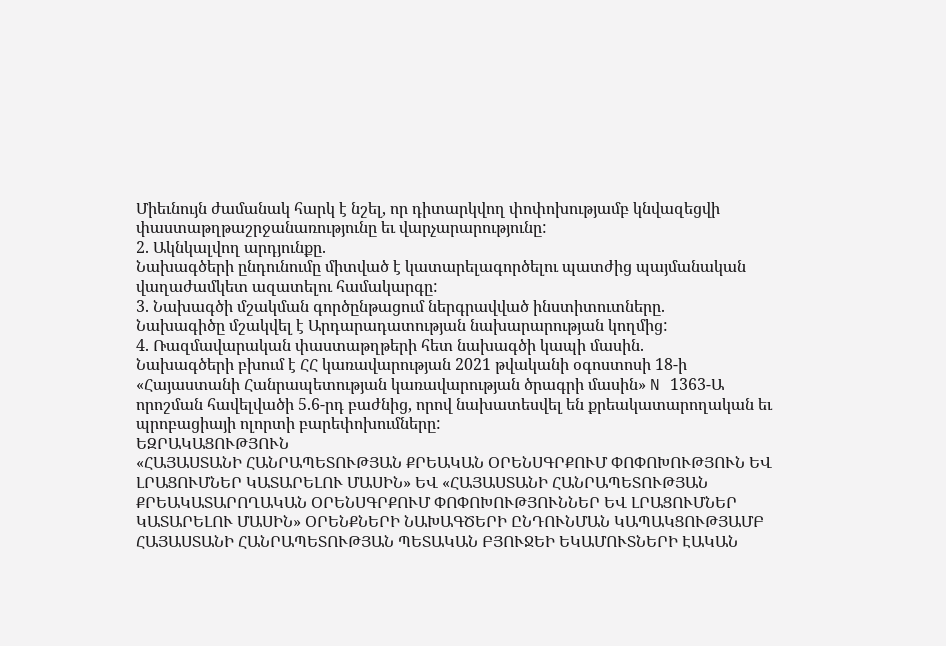Միեւնույն ժամանակ հարկ է նշել, որ դիտարկվող փոփոխությամբ կնվազեցվի փաստաթղթաշրջանառությունը եւ վարչարարությունը:
2. Ակնկալվող արդյունքը.
Նախագծերի ընդունումը միտված է կատարելագործելու պատժից պայմանական վաղաժամկետ ազատելու համակարգը:
3. Նախագծի մշակման գործընթացում ներգրավված ինստիտուտները.
Նախագիծը մշակվել է Արդարադատության նախարարության կողմից:
4. Ռազմավարական փաստաթղթերի հետ նախագծի կապի մասին.
Նախագծերի բխում է ՀՀ կառավարության 2021 թվականի օգոստոսի 18-ի «Հայաստանի Հանրապետության կառավարության ծրագրի մասին» N 1363-Ա որոշման հավելվածի 5.6-րդ բաժնից, որով նախատեսվել են քրեակատարողական եւ պրոբացիայի ոլորտի բարեփոխումները:
ԵԶՐԱԿԱՑՈՒԹՅՈՒՆ
«ՀԱՅԱՍՏԱՆԻ ՀԱՆՐԱՊԵՏՈՒԹՅԱՆ ՔՐԵԱԿԱՆ ՕՐԵՆՍԳՐՔՈՒՄ ՓՈՓՈԽՈՒԹՅՈՒՆ ԵՎ ԼՐԱՑՈՒՄՆԵՐ ԿԱՏԱՐԵԼՈՒ ՄԱՍԻՆ» ԵՎ «ՀԱՅԱՍՏԱՆԻ ՀԱՆՐԱՊԵՏՈՒԹՅԱՆ ՔՐԵԱԿԱՏԱՐՈՂԱԿԱՆ ՕՐԵՆՍԳՐՔՈՒՄ ՓՈՓՈԽՈՒԹՅՈՒՆՆԵՐ ԵՎ ԼՐԱՑՈՒՄՆԵՐ ԿԱՏԱՐԵԼՈՒ ՄԱՍԻՆ» ՕՐԵՆՔՆԵՐԻ ՆԱԽԱԳԾԵՐԻ ԸՆԴՈՒՆՄԱՆ ԿԱՊԱԿՑՈՒԹՅԱՄԲ ՀԱՅԱՍՏԱՆԻ ՀԱՆՐԱՊԵՏՈՒԹՅԱՆ ՊԵՏԱԿԱՆ ԲՅՈՒՋԵԻ ԵԿԱՄՈՒՏՆԵՐԻ ԷԱԿԱՆ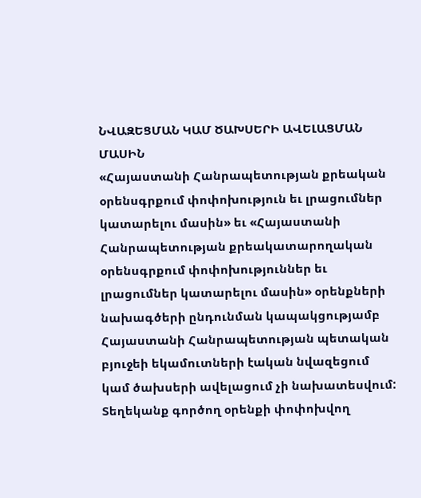ՆՎԱԶԵՑՄԱՆ ԿԱՄ ԾԱԽՍԵՐԻ ԱՎԵԼԱՑՄԱՆ ՄԱՍԻՆ
«Հայաստանի Հանրապետության քրեական օրենսգրքում փոփոխություն եւ լրացումներ կատարելու մասին» եւ «Հայաստանի Հանրապետության քրեակատարողական օրենսգրքում փոփոխություններ եւ լրացումներ կատարելու մասին» օրենքների նախագծերի ընդունման կապակցությամբ Հայաստանի Հանրապետության պետական բյուջեի եկամուտների էական նվազեցում կամ ծախսերի ավելացում չի նախատեսվում:
Տեղեկանք գործող օրենքի փոփոխվող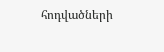հոդվածների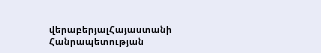վերաբերյալՀայաստանի Հանրապետության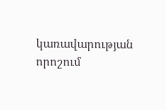կառավարության որոշում